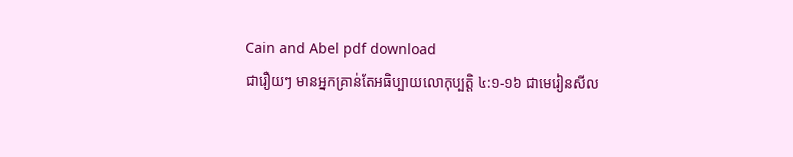Cain and Abel pdf download
ជារឿយៗ មានអ្នកគ្រាន់តែអធិប្បាយលោកុប្បត្ដិ ៤:១-១៦ ជាមេរៀនសីល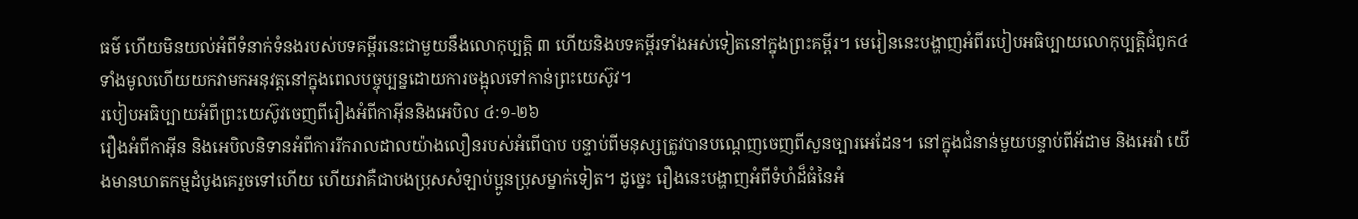ធម៌ ហើយមិនយល់អំពីទំនាក់ទំនងរបស់បទគម្ពីរនេះជាមួយនឹងលោកុប្បត្ដិ ៣ ហើយនិងបទគម្ពីរទាំងអស់ទៀតនៅក្នុងព្រះគម្ពីរ។ មេរៀននេះបង្ហាញអំពីរបៀបអធិប្បាយលោកុប្បត្ដិជំពូក៤ទាំងមូលហើយយកវាមកអនុវត្តនៅក្នុងពេលបច្ចុប្បន្នដោយការចង្អុលទៅកាន់ព្រះយេស៊ូវ។
របៀបអធិប្បាយអំពីព្រះយេស៊ូវចេញពីរឿងអំពីកាអ៊ីននិងអេបិល ៤:១-២៦
រឿងអំពីកាអ៊ីន និងអេបិលនិទានអំពីការរីករាលដាលយ៉ាងលឿនរបស់អំពើបាប បន្ទាប់ពីមនុស្សត្រូវបានបណ្តេញចេញពីសួនច្បារអេដែន។ នៅក្នុងជំនាន់មួយបន្ទាប់ពីអ័ដាម និងអេវ៉ា យើងមានឃាតកម្មដំបូងគេរួចទៅហើយ ហើយវាគឺជាបងប្រុសសំឡាប់ប្អូនប្រុសម្នាក់ទៀត។ ដូច្នេះ រឿងនេះបង្ហាញអំពីទំហំដ៏ធំនៃអំ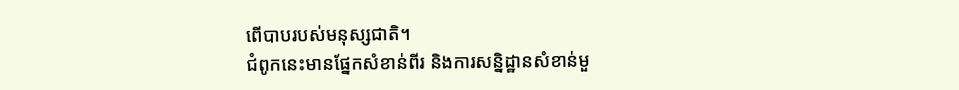ពើបាបរបស់មនុស្សជាតិ។
ជំពូកនេះមានផ្នែកសំខាន់ពីរ និងការសន្និដ្ឋានសំខាន់មួ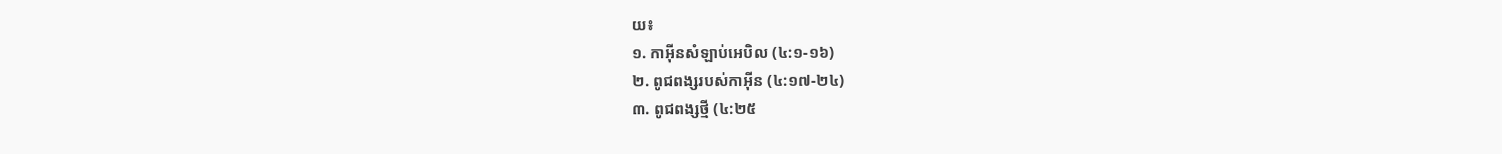យ៖
១. កាអ៊ីនសំឡាប់អេបិល (៤:១-១៦)
២. ពូជពង្សរបស់កាអ៊ីន (៤:១៧-២៤)
៣. ពូជពង្សថ្មី (៤:២៥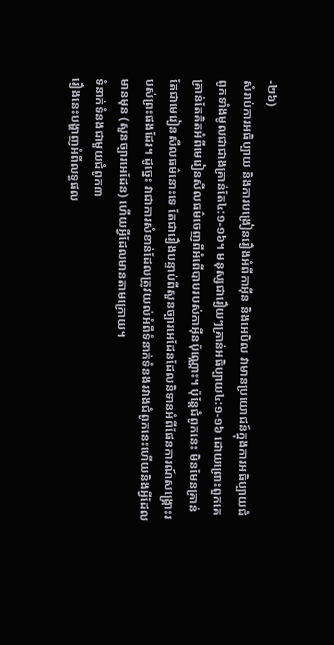-២៦)
សំរាប់ការអធិប្បាយ និងការបង្រៀនរឿងអំពីកាអ៊ីន និងអេបិល វាមានប្រយោជន៍ក្នុងការអធិប្បាយជំពូកទាំងមូលជាជាងគ្រាន់តែ៤:១-១៦។ មនុស្សជារឿយៗគ្រាន់អធិប្បាយ៤:១-១៦ ដោយព្រោះពួកគេគ្រាន់តែគិតអំពីមេរៀនសីលធម៌ចេញពីអំពើបាបរបស់កាអ៊ីនប៉ុណ្ណោះ។ ប៉ុន្តែជំពូកនេះ មិនមែនគ្រាន់តែជាមេរៀនសីលធម៌នោះទេ តែជារឿងបន្ទាប់ពីសួនច្បារអេដែនដែលនិទានអំពីផែនការណ៍សង្គ្រោះរបស់ព្រះផងដែរ។ ដូច្នេះ វាជាការសំខាន់ដែលត្រូវយល់អំពីទំនាក់ទំនងរវាងជំពូកនេះហើយនិងអ្វីដែលមានមុន (សួនច្បារអេដែន) ហើយអ្វីដែលមានតាមក្រោយ។
ទំនាក់ទំនងជាមួយជំពូក៣
រឿងនេះបង្ហាញអំពីលទ្ធផល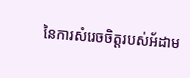នៃការសំរេចចិត្តរបស់អ័ដាម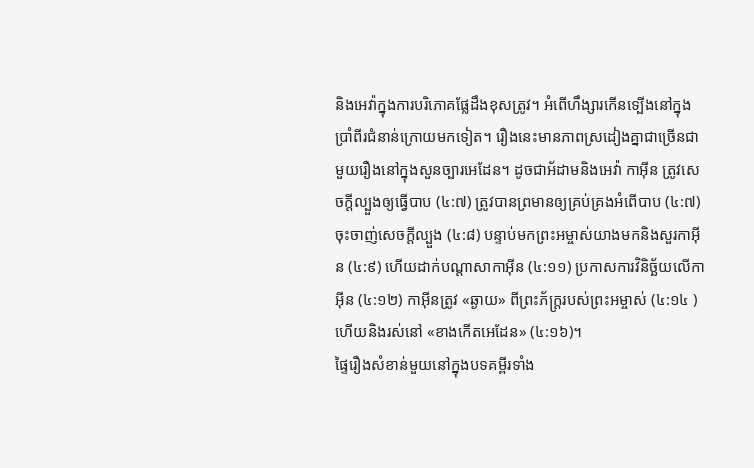និងអេវ៉ាក្នុងការបរិភោគផ្លែដឹងខុសត្រូវ។ អំពើហឹង្សារកើនទ្បើងនៅក្នុងប្រាំពីរជំនាន់ក្រោយមកទៀត។ រឿងនេះមានភាពស្រដៀងគ្នាជាច្រើនជាមួយរឿងនៅក្នុងសួនច្បារអេដែន។ ដូចជាអ័ដាមនិងអេវ៉ា កាអ៊ីន ត្រូវសេចក្តីល្បួងឲ្យធ្វើបាប (៤:៧) ត្រូវបានព្រមានឲ្យគ្រប់គ្រងអំពើបាប (៤:៧) ចុះចាញ់សេចក្តីល្បួង (៤:៨) បន្ទាប់មកព្រះអម្ចាស់យាងមកនិងសួរកាអ៊ីន (៤:៩) ហើយដាក់បណ្តាសាកាអ៊ីន (៤:១១) ប្រកាសការវិនិច្ឆ័យលើកាអ៊ីន (៤:១២) កាអ៊ីនត្រូវ «ឆ្ងាយ» ពីព្រះភ័ក្ត្ររបស់ព្រះអម្ចាស់ (៤:១៤ ) ហើយនិងរស់នៅ «ខាងកើតអេដែន» (៤:១៦)។
ផ្ទៃរឿងសំខាន់មួយនៅក្នុងបទគម្ពីរទាំង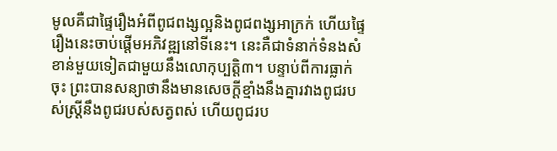មូលគឺជាផ្ទៃរឿងអំពីពូជពង្សល្អនិងពូជពង្សអាក្រក់ ហើយផ្ទៃរឿងនេះចាប់ផ្តើមអភិវឌ្ឍនៅទីនេះ។ នេះគឺជាទំនាក់ទំនងសំខាន់មួយទៀតជាមួយនឹងលោកុប្បត្ដិ៣។ បន្ទាប់ពីការធ្លាក់ចុះ ព្រះបានសន្យាថានឹងមានសេចក្តីខ្មាំងនឹងគ្នារវាងពូជរបស់ស្ត្រីនឹងពូជរបស់សត្វពស់ ហើយពូជរប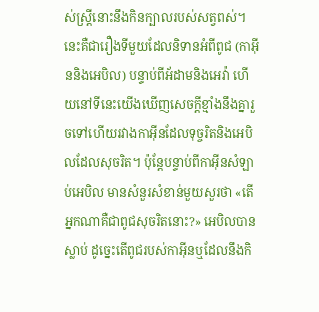ស់ស្ត្រីនោះនឹងកិនក្បាលរបស់សត្វពស់។ នេះគឺជារឿងទីមួយដែលនិទានអំពីពូជ (កាអ៊ីននិងអេបិល) បន្ទាប់ពីអ័ដាមនិងអេវ៉ា ហើយនៅទីនេះយើងឃើញសេចក្តីខ្មាំងនឹងគ្នារួចទៅហើយរវាងកាអ៊ីនដែលទុច្ចរិតនិងអេបិលដែលសុចរិត។ ប៉ុន្តែបន្ទាប់ពីកាអ៊ីនសំឡាប់អេបិល មានសំនួរសំខាន់មួយសួរថា «តើអ្នកណាគឺជាពូជសុចរិតនោះ?» អេបិលបានស្លាប់ ដូច្នេះតើពូជរបស់កាអ៊ីនឬដែលនឹងកិ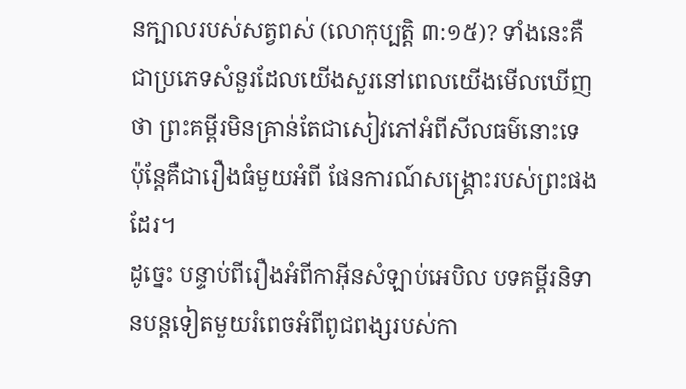នក្បាលរបស់សត្វពស់ (លោកុប្បត្ដិ ៣:១៥)? ទាំងនេះគឺជាប្រភេទសំនួរដែលយើងសួរនៅពេលយើងមើលឃើញថា ព្រះគម្ពីរមិនគ្រាន់តែជាសៀវភៅអំពីសីលធម៌នោះទេ ប៉ុន្តែគឺជារឿងធំមួយអំពី ផែនការណ៍សង្គ្រោះរបស់ព្រះផងដែរ។
ដូច្នេះ បន្ទាប់ពីរឿងអំពីកាអ៊ីនសំឡាប់អេបិល បទគម្ពីរនិទានបន្តទៀតមួយរំពេចអំពីពូជពង្សរបស់កា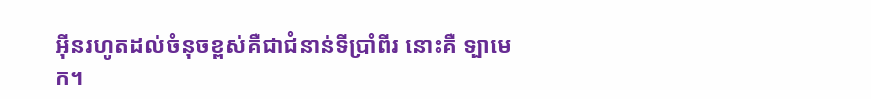អ៊ីនរហូតដល់ចំនុចខ្ពស់គឺជាជំនាន់ទីប្រាំពីរ នោះគឺ ទ្បាមេក។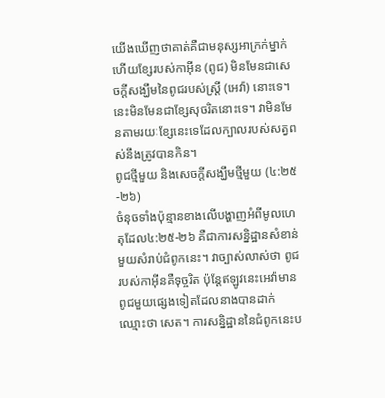យើងឃើញថាគាត់គឺជាមនុស្សអាក្រក់ម្នាក់ ហើយខ្សែរបស់កាអ៊ីន (ពូជ) មិនមែនជាសេចក្តីសង្ឃឹមនៃពូជរបស់ស្ត្រី (អេវ៉ា) នោះទេ។ នេះមិនមែនជាខ្សែសុចរិតនោះទេ។ វាមិនមែនតាមរយៈខ្សែនេះទេដែលក្បាលរបស់សត្វពស់នឹងត្រូវបានកិន។
ពូជថ្មីមួយ និងសេចក្តីសង្ឃឹមថ្មីមួយ (៤:២៥-២៦)
ចំនុចទាំងប៉ុន្មានខាងលើបង្ហាញអំពីមូលហេតុដែល៤:២៥-២៦ គឺជាការសន្និដ្ឋានសំខាន់មួយសំរាប់ជំពូកនេះ។ វាច្បាស់លាស់ថា ពូជរបស់កាអ៊ីនគឺទុច្ចរិត ប៉ុន្តែឥឡូវនេះអេវ៉ាមានពូជមួយផ្សេងទៀតដែលនាងបានដាក់ឈ្មោះថា សេត។ ការសន្និដ្ឋាននៃជំពូកនេះប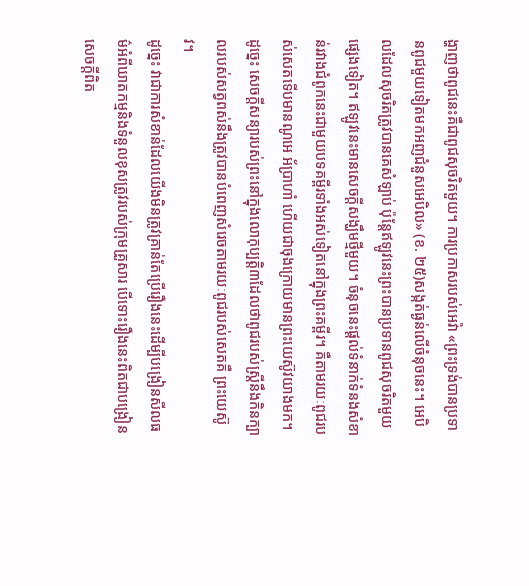ង្ហាញថាពូជនេះគឺជាពូជសុចរិតមួយ។ ការប្រកាសរបស់អេវ៉ា «ព្រះទ្រង់បានប្រទានពូជមួយទៀតមកអញជំនួសអេបិល» (ខ. ២៥)សង្កត់ធ្ងន់លើចំនុចនេះ។ អេបិលដែលសុចរិតត្រូវបានគេសំឡាប់ ប៉ុន្តែឥឡូវនេះព្រះបានប្រទានពូជសុចរិតមួយផ្សេងទៀត។ ឥឡូវនេះមានសេចក្តីសង្ឃឹមថ្មីមួយ។ ចំនុចនេះផ្តល់ទំនាក់ទំនងសំខាន់រវាងជំពូកនេះជាមួយបទគម្ពីរទាំងអស់ទៀតនៅក្នុងព្រះគម្ពីរ។ គឺតាមរយៈពូជរបស់សេតទើបមានណូអេ អ័ប្រាហាំ ហើយជាចុងក្រោយមានព្រះយេស៊ូវយាងមក។ ដូច្នេះ សេចក្តីសន្យារបស់ព្រះនៅក្នុងលោកុប្បត្ដិ៣ដែលថាពូជរបស់ស្ត្រីនឹងកិនក្បាលរបស់សត្វពស់នឹងត្រូវបានបំពេញសំរេចតាមរយៈពូជរបស់សេតគឺ ព្រះយេស៊ូវ។
ដូច្នេះ វាជាការសំខាន់ដែលយើងមិនត្រូវគ្រាន់តែប្រើរឿងនេះដើម្បីបង្រៀនសីលធម៌អំពីឃាតកម្មនិងទំនួលខុសត្រូវរបស់ក្រុមគ្រួសារ បើទោះរឿងនេះពិតជាបង្រៀនសេចក្តីពិត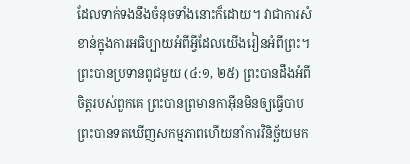ដែលទាក់ទងនឹងចំនុចទាំងនោះក៏ដោយ។ វាជាការសំខាន់ក្នុងការអធិប្បាយអំពីអ្វីដែលយើងរៀនអំពីព្រះ។ ព្រះបានប្រទានពូជមួយ (៤:១, ២៥) ព្រះបានដឹងអំពីចិត្តរបស់ពួកគេ ព្រះបានព្រមានកាអ៊ីនមិនឲ្យធ្វើបាប ព្រះបានទតឃើញសកម្មភាពហើយនាំការវិនិច្ឆ័យមក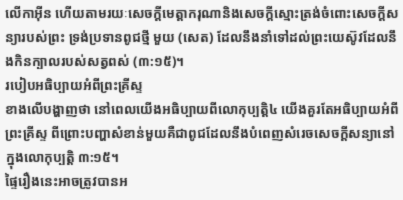លើកាអ៊ីន ហើយតាមរយៈសេចក្តីមេត្តាករុណានិងសេចក្តីស្មោះត្រង់ចំពោះសេចក្តីសន្យារបស់ព្រះ ទ្រង់ប្រទានពូជថ្មី មួយ (សេត) ដែលនឹងនាំទៅដល់ព្រះយេស៊ូវដែលនឹងកិនក្បាលរបស់សត្វពស់ (៣:១៥)។
របៀបអធិប្បាយអំពីព្រះគ្រីស្ទ
ខាងលើបង្ហាញថា នៅពេលយើងអធិប្បាយពីលោកុប្បត្ដិ៤ យើងគួរតែអធិប្បាយអំពីព្រះគ្រីស្ទ ពីព្រោះបញ្ហាសំខាន់មួយគឺជាពូជដែលនឹងបំពេញសំរេចសេចក្តីសន្យានៅក្នុងលោកុប្បត្ដិ ៣:១៥។
ផ្ទៃរឿងនេះអាចត្រូវបានអ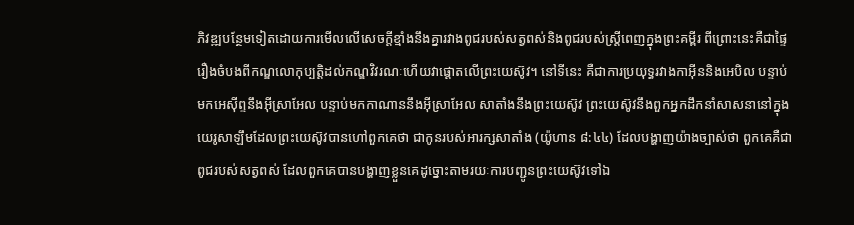ភិវឌ្ឍបន្ថែមទៀតដោយការមើលលើសេចក្តីខ្មាំងនឹងគ្នារវាងពូជរបស់សត្វពស់និងពូជរបស់ស្ត្រីពេញក្នុងព្រះគម្ពីរ ពីព្រោះនេះគឺជាផ្ទៃរឿងចំបងពីកណ្ឌលោកុប្បត្ដិដល់កណ្ឌវិវរណៈហើយវាផ្ដោតលើព្រះយេស៊ូវ។ នៅទីនេះ គឺជាការប្រយុទ្ធរវាងកាអ៊ីននិងអេបិល បន្ទាប់មកអេស៊ីព្ទនឹងអ៊ីស្រាអែល បន្ទាប់មកកាណាននឹងអ៊ីស្រាអែល សាតាំងនឹងព្រះយេស៊ូវ ព្រះយេស៊ូវនឹងពួកអ្នកដឹកនាំសាសនានៅក្នុងយេរូសាឡឹមដែលព្រះយេស៊ូវបានហៅពួកគេថា ជាកូនរបស់អារក្សសាតាំង (យ៉ូហាន ៨:៤៤) ដែលបង្ហាញយ៉ាងច្បាស់ថា ពួកគេគឺជាពូជរបស់សត្វពស់ ដែលពួកគេបានបង្ហាញខ្លួនគេដូច្នោះតាមរយៈការបញ្ជូនព្រះយេស៊ូវទៅឯ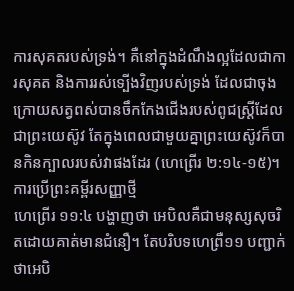ការសុគតរបស់ទ្រង់។ គឺនៅក្នុងដំណឹងល្អដែលជាការសុគត និងការរស់ទ្បើងវិញរបស់ទ្រង់ ដែលជាចុងក្រោយសត្វពស់បានចឹកកែងជើងរបស់ពូជស្ត្រីដែលជាព្រះយេស៊ូវ តែក្នុងពេលជាមួយគ្នាព្រះយេស៊ូវក៏បានកិនក្បាលរបស់វាផងដែរ (ហេព្រើរ ២:១៤-១៥)។
ការប្រើព្រះគម្ពីរសញ្ញាថ្មី
ហេព្រើរ ១១:៤ បង្ហាញថា អេបិលគឺជាមនុស្សសុចរិតដោយគាត់មានជំនឿ។ តែបរិបទហេព្រឺ១១ បញ្ជាក់ថាអេបិ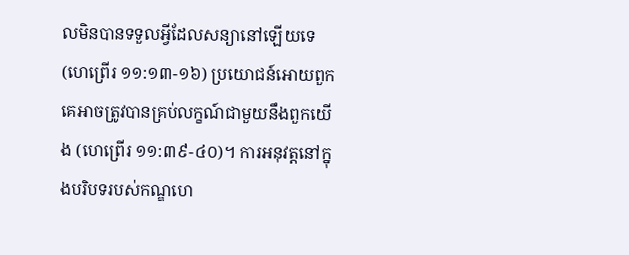លមិនបានទទួលអ្វីដែលសន្យានៅឡើយទេ (ហេព្រើរ ១១:១៣-១៦) ប្រយោជន៍អោយពួកគេអាចត្រូវបានគ្រប់លក្ខណ៍ជាមួយនឹងពួកយើង (ហេព្រើរ ១១:៣៩-៤០)។ ការអនុវត្តនៅក្នុងបរិបទរបស់កណ្ឌហេ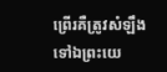ព្រើរគឺត្រូវសំឡឹងទៅឯព្រះយេ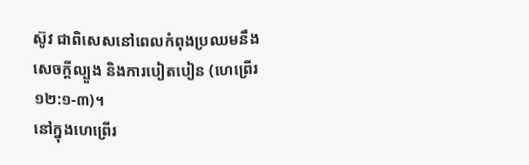ស៊ូវ ជាពិសេសនៅពេលកំពុងប្រឈមនឹងសេចក្តីល្បួង និងការបៀតបៀន (ហេព្រើរ ១២:១-៣)។
នៅក្នុងហេព្រើរ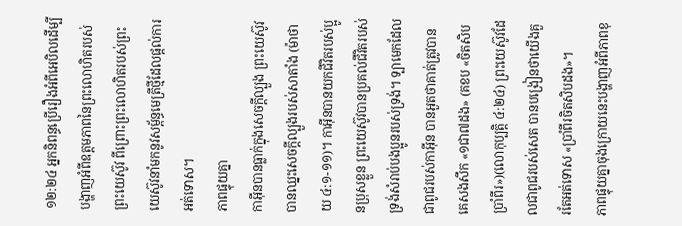១២:២៤ អ្នកនិពន្ធប្រើរឿងអំពីអេបិលដើម្បីបង្ហាញអំពីឧត្តមភាពនៃព្រះលោហិតរបស់ព្រះយេស៊ូវ ពីព្រោះព្រះលោហិតរបស់ព្រះយេស៊ូវនាំមកនូវសម្ព័ន្ធមេត្រីថ្មីដែលផ្តល់ការអត់ទោស។
ភាពផ្ទុយគ្នា
កាអ៊ីនបានធ្លាក់ក្នុងសេចក្តីល្បួង ព្រះយេស៊ូវបានឈ្នះសេចក្តីល្បួងរបស់សាតាំង (ម៉ាថាយ ៤:១-១១)។ កាអ៊ីនបានយកជីវិតរបស់ប្អូនប្រុសខ្លួន ព្រះយេស៊ូវបានប្រគល់ជីវិតរបស់ទ្រង់សំរាប់បងប្អូនរបស់ទ្រង់។ ទ្បាមេកដែលជាពូជរបស់កាអ៊ីន បានអួតថាគាត់ត្រូវបានគេសងសឹក «១ជា៧ដង» (គខប «ចិតសិបប្រាំពីរ»)(លោកុប្បត្ដិ ៤:២៤) ព្រះយេស៊ូវដែលជាពូជរបស់សេត បានបង្រៀនថាយើងគួរតែអត់ទោស «ប្រាំពីរចិតសិបដង»។
ភាពផ្ទុយគ្នាចុងក្រោយនេះបង្ហាញអំពីភាពខុ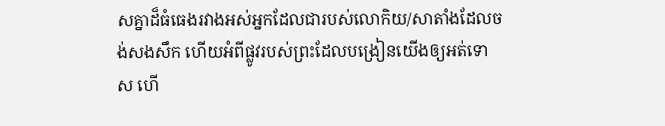សគ្នាដ៏ធំធេងរវាងអស់អ្នកដែលជារបស់លោកិយ/សាតាំងដែលចង់សងសឹក ហើយអំពីផ្លូវរបស់ព្រះដែលបង្រៀនយើងឲ្យអត់ទោស ហើ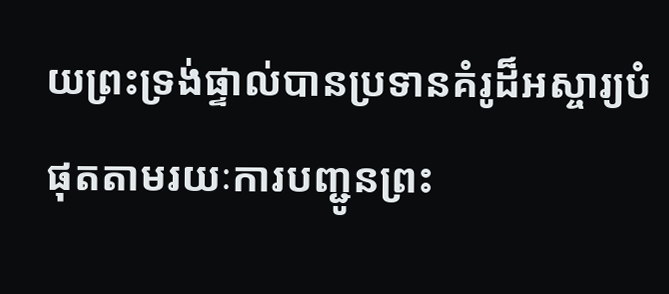យព្រះទ្រង់ផ្ទាល់បានប្រទានគំរូដ៏អស្ចារ្យបំផុតតាមរយៈការបញ្ជូនព្រះ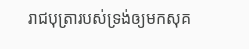រាជបុត្រារបស់ទ្រង់ឲ្យមកសុគ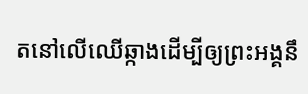តនៅលើឈើឆ្កាងដើម្បីឲ្យព្រះអង្គនឹ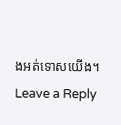ងអត់ទោសយើង។
Leave a Reply